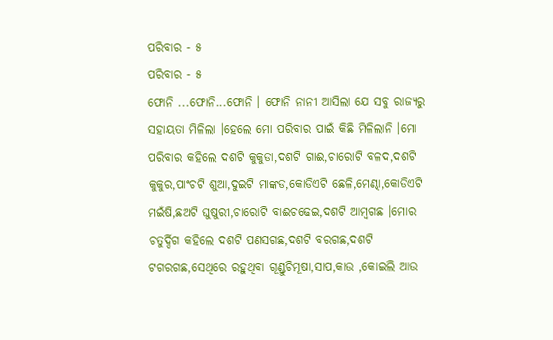ପରିବାର - ୫
ପରିବାର - ୫
ଫୋନି ...ଫୋନି...ଫୋନି । ଫୋନି ନାନୀ ଆସିଲା ଯେ ସବୁ ରାଜ୍ୟରୁ ସହାୟତା ମିଳିଲା ।ହେଲେ ମୋ ପରିବାର ପାଇଁ କିଛି ମିଳିଲାନି ।ମୋ ପରିବାର କହିଲେ ଦଶଟି କୁକୁଡା,ଦଶଟି ଗାଈ,ଚାରୋଟି ବଳଦ,ଦଶଟି କୁକୁର,ପାଂଚଟି ଶୁଆ,ଦୁଇଟି ମାଙ୍କଡ,କୋଡିଏଟି ଛେଳି,ମେଣ୍ଢା,କୋଡିଏଟି ମଇଁଷି,ଛଅଟି ଘୁଷୁରୀ,ଚାରୋଟି ବାଈଚଢେଇ,ଦଶଟି ଆମ୍ବଗଛ ।ମୋର ଚତୁର୍ଦ୍ଦିଗ କହିଲେ ଦଶଟି ପଣସଗଛ,ଦଶଟି ବରଗଛ,ଦଶଟି ଟଗରଗଛ,ସେଥିରେ ରହୁଥିବା ଗୂଣ୍ଡୁଚିମୂଷା,ସାପ,କାଉ ,କୋଇଲି ଆଉ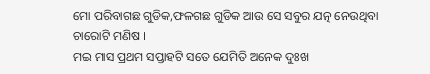ମୋ ପରିବାଗଛ ଗୁଡିକ,ଫଳଗଛ ଗୁଡିକ ଆଉ ସେ ସବୁର ଯତ୍ନ ନେଉଥିବା ଚାରୋଟି ମଣିଷ ।
ମଇ ମାସ ପ୍ରଥମ ସପ୍ତାହଟି ସତେ ଯେମିତି ଅନେକ ଦୁଃଖ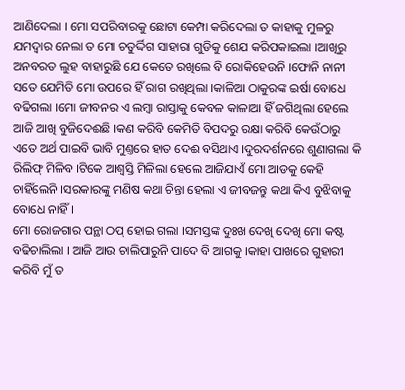ଆଣିଦେଲା । ମୋ ସପରିବାରକୁ ଛୋଟା କେମ୍ପା କରିଦେଲା ତ କାହାକୁ ମୁଳରୁ ଯମଦ୍ବାର ନେଲା ତ ମୋ ଚତୁର୍ଦ୍ଦିଗ ସାହାରା ଗୁଡିକୁ ଶେଯ କରିପକାଇଲା ।ଆଖିରୁ ଅନବରତ ଲୁହ ବାହାରୁଛି ଯେ କେତେ ରଖିଲେ ବି ରୋକିହେଉନି ।ଫୋନି ନାନୀ ସତେ ଯେମିତି ମୋ ଉପରେ ହିଁ ରାଗ ରଖିଥିଲା ।କାଳିଆ ଠାକୁରଙ୍କ ଇର୍ଷା ବୋଧେ ବଢିଗଲା ।ମୋ ଜୀବନର ଏ ଲମ୍ବା ରାସ୍ତାକୁ କେବଳ କାଳାଆ ହିଁ ଜଗିଥିଲା ହେଲେ ଆଜି ଆଖି ବୁଜିଦେଈଛି ।କଣ କରିବି କେମିତି ବିପଦରୁ ରକ୍ଷା କରିବି କେଉଁଠାରୁ ଏତେ ଅର୍ଥ ପାଇବି ଭାବି ମୁଣ୍ତରେ ହାତ ଦେଈ ବସିଥାଏ ।ଦୁରଦର୍ଶନରେ ଶୁଣାଗଲା କି ରିଲିଫ୍ ମିଳିବ ।ଟିକେ ଆଶ୍ବସ୍ତି ମିଳିଲା ହେଲେ ଆଜିଯାଏଁ ମୋ ଆଡକୁ କେହି ଚାହିଁଲେନି ।ସରକାରଙ୍କୁ ମଣିଷ କଥା ଚିନ୍ତା ହେଲା ଏ ଜୀବଜନ୍ତୁ କଥା କିଏ ବୁଝିବାକୁ ବୋଧେ ନାହିଁ ।
ମୋ ରୋଜଗାର ପନ୍ଥା ଠପ୍ ହୋଇ ଗଲା ।ସମସ୍ତଙ୍କ ଦୁଃଖ ଦେଖି ଦେଖି ମୋ କଷ୍ଟ ବଢିଚାଲିଲା । ଆଜି ଆଉ ଚାଲିପାରୁନି ପାଦେ ବି ଆଗକୁ ।କାହା ପାଖରେ ଗୁହାରୀ କରିବି ମୁଁ ତ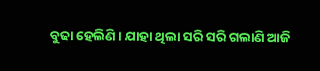ବୁଢା ହେଲିଣି । ଯାହା ଥିଲା ସରି ସରି ଗଲାଣି ଆଜି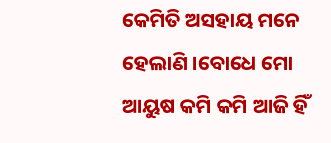କେମିତି ଅସହାୟ ମନେ ହେଲାଣି ।ବୋଧେ ମୋ ଆୟୁଷ କମି କମି ଆଜି ହିଁ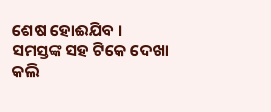ଶେଷ ହୋଈଯିବ ।
ସମସ୍ତଙ୍କ ସହ ଟିକେ ଦେଖା କଲି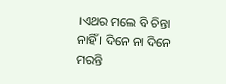।ଏଥର ମଲେ ବି ଚିନ୍ତା ନାହିଁ । ଦିନେ ନା ଦିନେ ମରନ୍ତି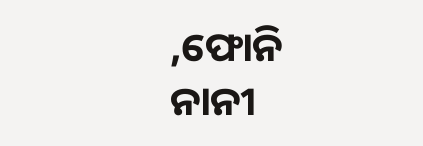,ଫୋନି ନାନୀ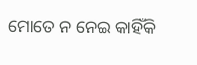ମୋତେ ନ ନେଇ କାହିଁକି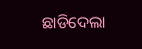ଛାଡିଦେଲା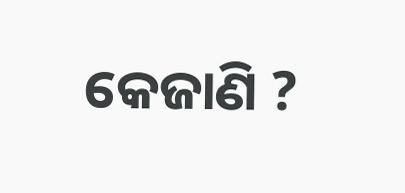କେଜାଣି ?